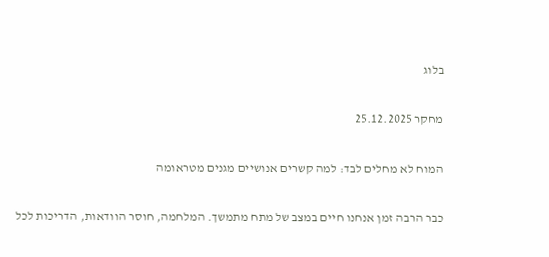בלוג

מחקר 25.12.2025

המוח לא מחלים לבד: למה קשרים אנושיים מגנים מטראומה

כבר הרבה זמן אנחנו חיים במצב של מתח מתמשך. המלחמה, חוסר הוודאות, הדריכות לכל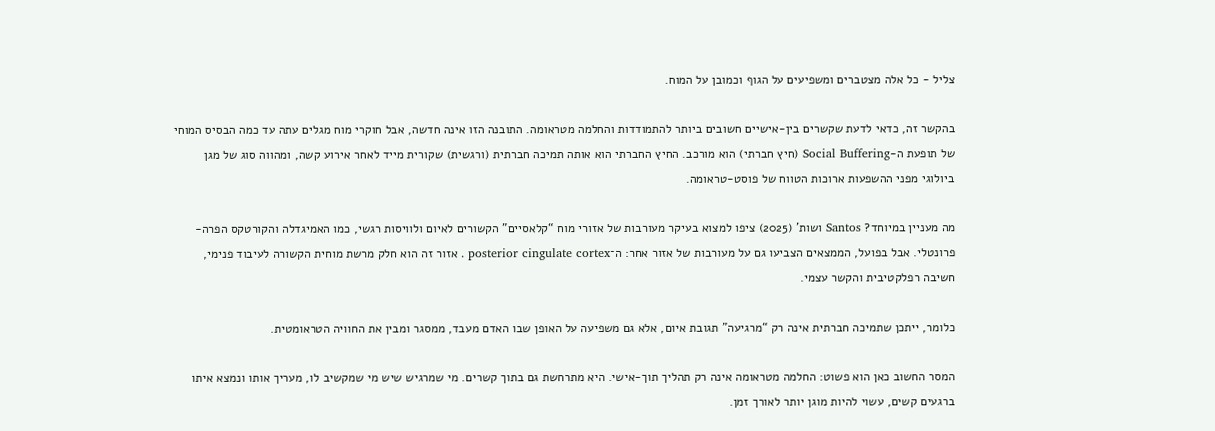צליל - כל אלה מצטברים ומשפיעים על הגוף וכמובן על המוח.

בהקשר זה, כדאי לדעת שקשרים בין-אישיים חשובים ביותר להתמודדות והחלמה מטראומה. התובנה הזו אינה חדשה, אבל חוקרי מוח מגלים עתה עד כמה הבסיס המוחי של תופעת ה-Social Buffering (חיץ חברתי) הוא מורכב. החיץ החברתי הוא אותה תמיכה חברתית (ורגשית) שקורית מייד לאחר אירוע קשה, ומהווה סוג של מגן ביולוגי מפני ההשפעות ארוכות הטווח של פוסט-טראומה.

מה מעניין במיוחד? Santos ושות' (2025) ציפו למצוא בעיקר מעורבות של אזורי מוח “קלאסיים” הקשורים לאיום ולוויסות רגשי, כמו האמיגדלה והקורטקס הפרה-פרונטלי. אבל בפועל, הממצאים הצביעו גם על מעורבות של אזור אחר: ה־posterior cingulate cortex . אזור זה הוא חלק מרשת מוחית הקשורה לעיבוד פנימי, חשיבה רפלקטיבית והקשר עצמי.

כלומר, ייתכן שתמיכה חברתית אינה רק “מרגיעה” תגובת איום, אלא גם משפיעה על האופן שבו האדם מעבד, ממסגר ומבין את החוויה הטראומטית.

המסר החשוב כאן הוא פשוט: החלמה מטראומה אינה רק תהליך תוך-אישי. היא מתרחשת גם בתוך קשרים. מי שמרגיש שיש מי שמקשיב לו, מעריך אותו ונמצא איתו ברגעים קשים, עשוי להיות מוגן יותר לאורך זמן.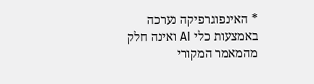* האינפוגרפיקה נערכה באמצעות כלי AI ואינה חלק מהמאמר המקורי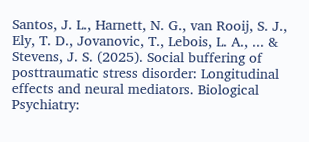Santos, J. L., Harnett, N. G., van Rooij, S. J., Ely, T. D., Jovanovic, T., Lebois, L. A., ... & Stevens, J. S. (2025). Social buffering of posttraumatic stress disorder: Longitudinal effects and neural mediators. Biological Psychiatry: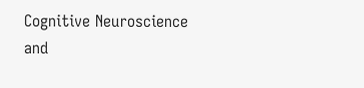Cognitive Neuroscience and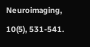Neuroimaging, 10(5), 531-541.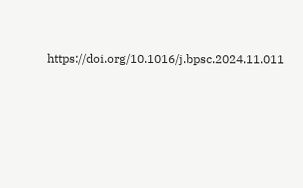https://doi.org/10.1016/j.bpsc.2024.11.011